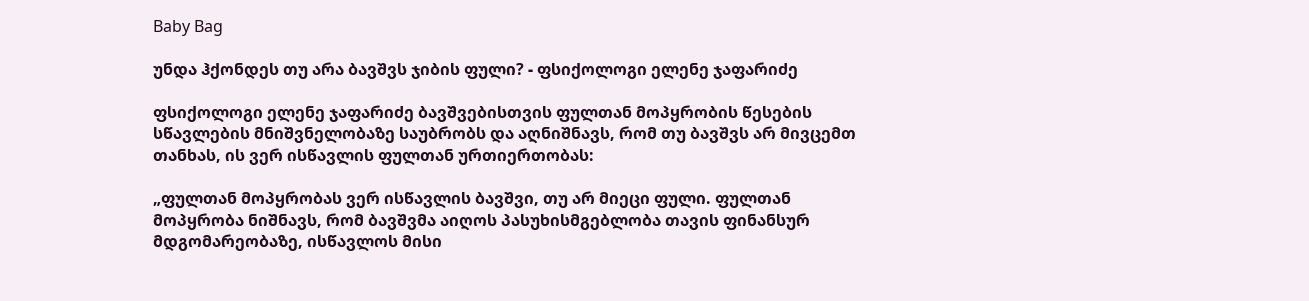Baby Bag

უნდა ჰქონდეს თუ არა ბავშვს ჯიბის ფული? - ფსიქოლოგი ელენე ჯაფარიძე

ფსიქოლოგი ელენე ჯაფარიძე ბავშვებისთვის ფულთან მოპყრობის წესების სწავლების მნიშვნელობაზე საუბრობს და აღნიშნავს, რომ თუ ბავშვს არ მივცემთ თანხას, ის ვერ ისწავლის ფულთან ურთიერთობას:

„ფულთან მოპყრობას ვერ ისწავლის ბავშვი, თუ არ მიეცი ფული. ფულთან მოპყრობა ნიშნავს, რომ ბავშვმა აიღოს პასუხისმგებლობა თავის ფინანსურ მდგომარეობაზე, ისწავლოს მისი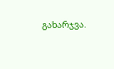გახარჯვა.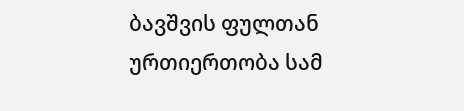ბავშვის ფულთან ურთიერთობა სამ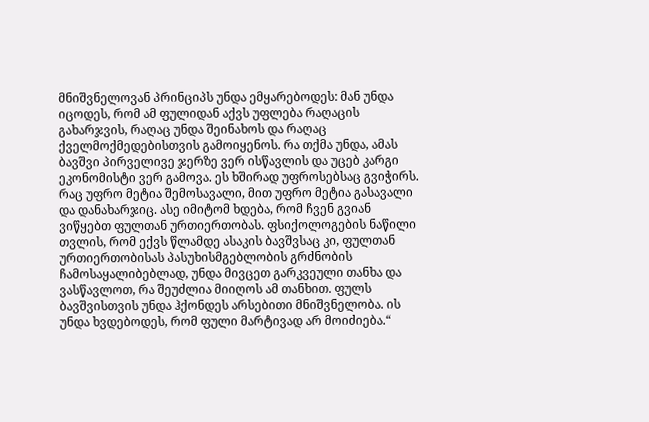მნიშვნელოვან პრინციპს უნდა ემყარებოდეს: მან უნდა იცოდეს, რომ ამ ფულიდან აქვს უფლება რაღაცის გახარჯვის, რაღაც უნდა შეინახოს და რაღაც ქველმოქმედებისთვის გამოიყენოს. რა თქმა უნდა, ამას ბავშვი პირველივე ჯერზე ვერ ისწავლის და უცებ კარგი ეკონომისტი ვერ გამოვა. ეს ხშირად უფროსებსაც გვიჭირს. რაც უფრო მეტია შემოსავალი, მით უფრო მეტია გასავალი და დანახარჯიც. ასე იმიტომ ხდება, რომ ჩვენ გვიან ვიწყებთ ფულთან ურთიერთობას. ფსიქოლოგების ნაწილი თვლის, რომ ექვს წლამდე ასაკის ბავშვსაც კი, ფულთან ურთიერთობისას პასუხისმგებლობის გრძნობის ჩამოსაყალიბებლად, უნდა მივცეთ გარკვეული თანხა და ვასწავლოთ, რა შეუძლია მიიღოს ამ თანხით. ფულს ბავშვისთვის უნდა ჰქონდეს არსებითი მნიშვნელობა. ის უნდა ხვდებოდეს, რომ ფული მარტივად არ მოიძიება.“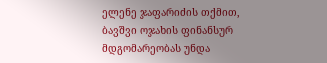ელენე ჯაფარიძის თქმით, ბავშვი ოჯახის ფინანსურ მდგომარეობას უნდა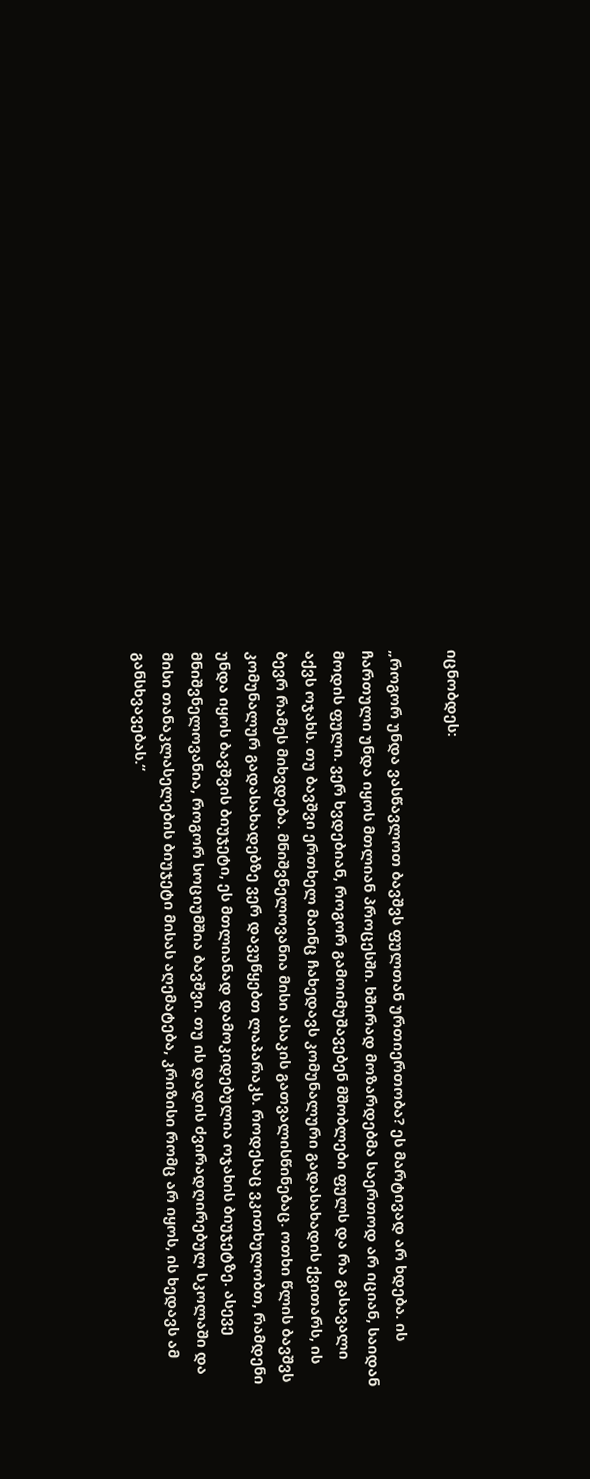იცნობდეს:

„როგორ უნდა ვასწავლოთ ბავშვს ფულთან ურთიერთობა? ეს მარტივად არ ხდება. ის ჩართული უნდა იყოს მთლიან პროცესში. ხშირად მოზარდებმა საერთოდ არ იციან, საიდან მოდის ფული. ვერ ხვდებიან, როგორ გამოიმუშავებენ მშობლები ფულს და რა გასავალი აქვს ოჯახს. თუ ბავშვი ერთხელ მაინც ჩახედავს კომუნალური გადასახადის ქვითარს, ის ბევრ რამეს მიხვდება. მნიშვნელოვანია მისი ასაკის გათვალისწინებაც. ოთხი წლის ბავშვს კომუნალურ გადასახადებზე ვერ დავუწყებთ ლაპარაკს. როდესაც ვკითხულობთ, რამდენი უნდა იყოს ბავშვის ბიუჯეტი, ეს მთლიანად დამოკიდებულია ოჯახის ბიუჯეტზე. ასევე მნიშვნელოვანია, როგორ სოციუმშია ბავშვი. თუ ის დადის ძვირადღირებულ სკოლაში და მისი თანაკლასელების ბიუჯეტი მისას აღემატება, კრიზისი რომც არ იყოს, ის ხედავს ამ განსხვავებას.“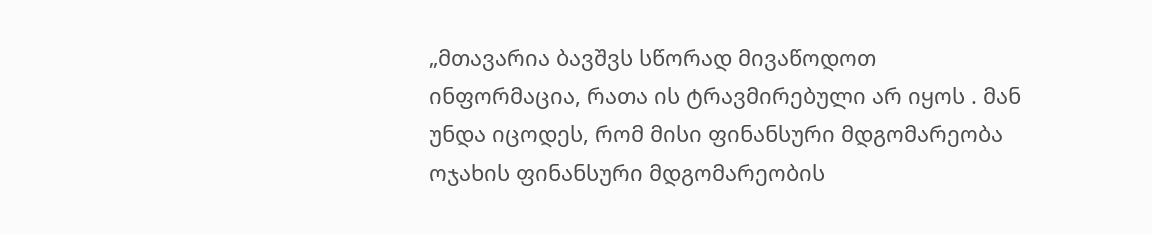„მთავარია ბავშვს სწორად მივაწოდოთ ინფორმაცია, რათა ის ტრავმირებული არ იყოს . მან უნდა იცოდეს, რომ მისი ფინანსური მდგომარეობა ოჯახის ფინანსური მდგომარეობის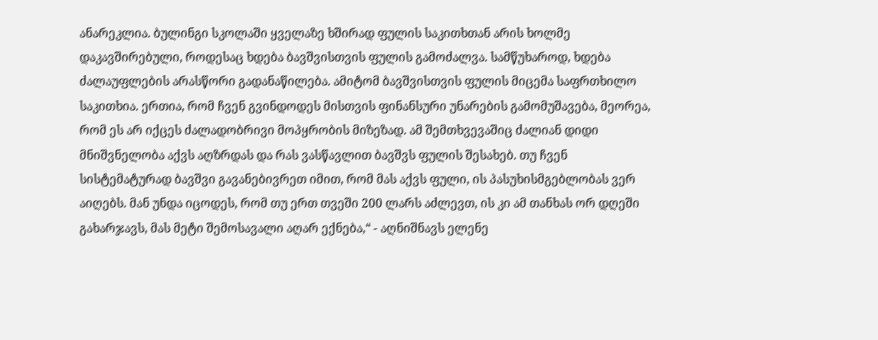ანარეკლია. ბულინგი სკოლაში ყველაზე ხშირად ფულის საკითხთან არის ხოლმე დაკავშირებული, როდესაც ხდება ბავშვისთვის ფულის გამოძალვა. სამწუხაროდ, ხდება ძალაუფლების არასწორი გადანაწილება. ამიტომ ბავშვისთვის ფულის მიცემა საფრთხილო საკითხია. ერთია, რომ ჩვენ გვინდოდეს მისთვის ფინანსური უნარების გამომუშავება, მეორეა, რომ ეს არ იქცეს ძალადობრივი მოპყრობის მიზეზად. ამ შემთხვევაშიც ძალიან დიდი მნიშვნელობა აქვს აღზრდას და რას ვასწავლით ბავშვს ფულის შესახებ. თუ ჩვენ სისტემატურად ბავშვი გავანებივრეთ იმით, რომ მას აქვს ფული, ის პასუხისმგებლობას ვერ აიღებს. მან უნდა იცოდეს, რომ თუ ერთ თვეში 200 ლარს აძლევთ, ის კი ამ თანხას ორ დღეში გახარჯავს, მას მეტი შემოსავალი აღარ ექნება,“ - აღნიშნავს ელენე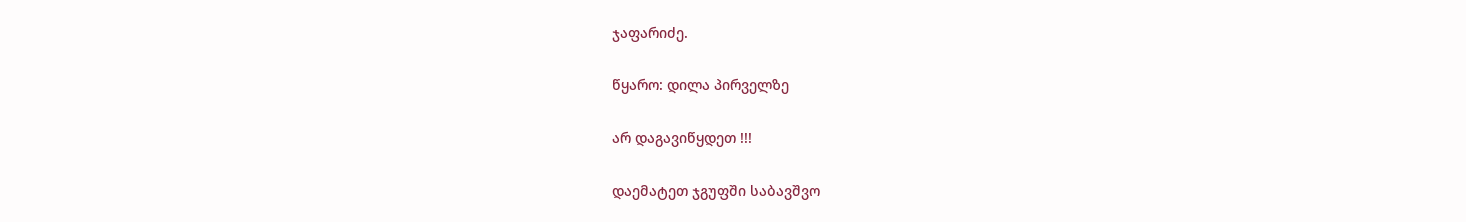ჯაფარიძე.

წყარო: დილა პირველზე

არ დაგავიწყდეთ !!!

დაემატეთ ჯგუფში საბავშვო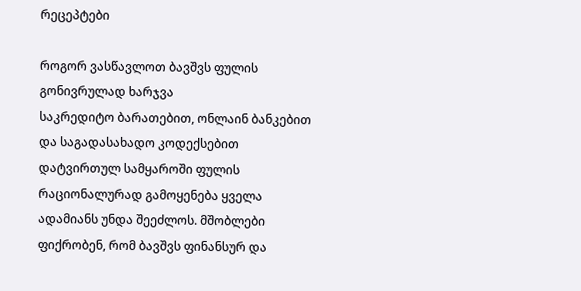რეცეპტები

როგორ ვასწავლოთ ბავშვს ფულის გონივრულად ხარჯვა
საკრედიტო ბარათებით, ონლაინ ბანკებით და საგადასახადო კოდექსებით დატვირთულ სამყაროში ფულის რაციონალურად გამოყენება ყველა ადამიანს უნდა შეეძლოს. მშობლები ფიქრობენ, რომ ბავშვს ფინანსურ და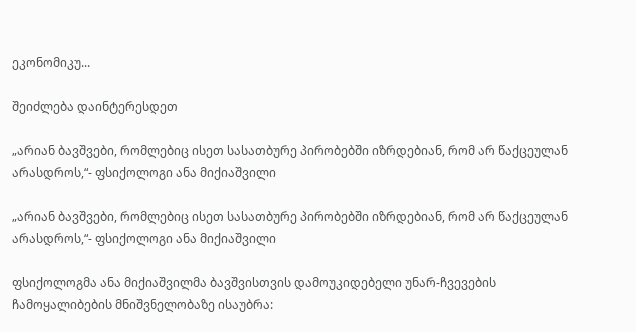ეკონომიკუ...

შეიძლება დაინტერესდეთ

„არიან ბავშვები, რომლებიც ისეთ სასათბურე პირობებში იზრდებიან, რომ არ წაქცეულან არასდროს,“- ფსიქოლოგი ანა მიქიაშვილი

„არიან ბავშვები, რომლებიც ისეთ სასათბურე პირობებში იზრდებიან, რომ არ წაქცეულან არასდროს,“- ფსიქოლოგი ანა მიქიაშვილი

ფსიქოლოგმა ანა მიქიაშვილმა ბავშვისთვის დამოუკიდებელი უნარ-ჩვევების ჩამოყალიბების მნიშვნელობაზე ისაუბრა: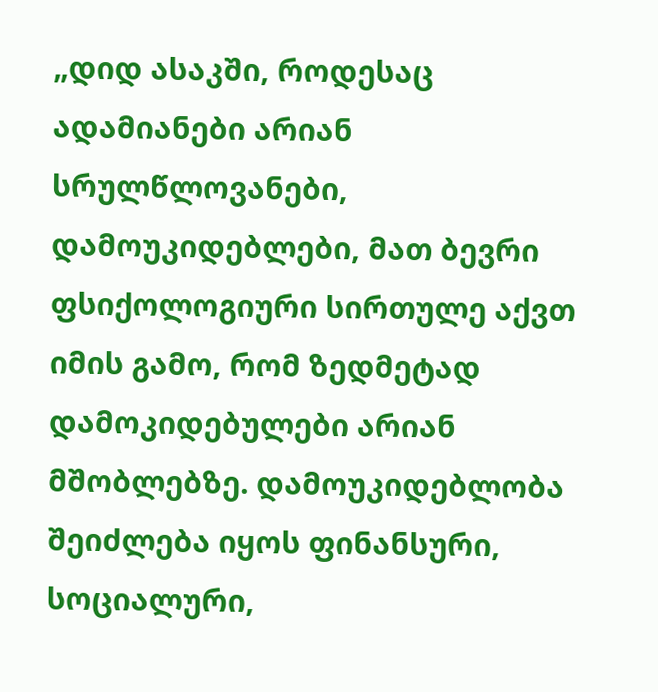„დიდ ასაკში, როდესაც ადამიანები არიან სრულწლოვანები, დამოუკიდებლები, მათ ბევრი ფსიქოლოგიური სირთულე აქვთ იმის გამო, რომ ზედმეტად დამოკიდებულები არიან მშობლებზე. დამოუკიდებლობა შეიძლება იყოს ფინანსური, სოციალური,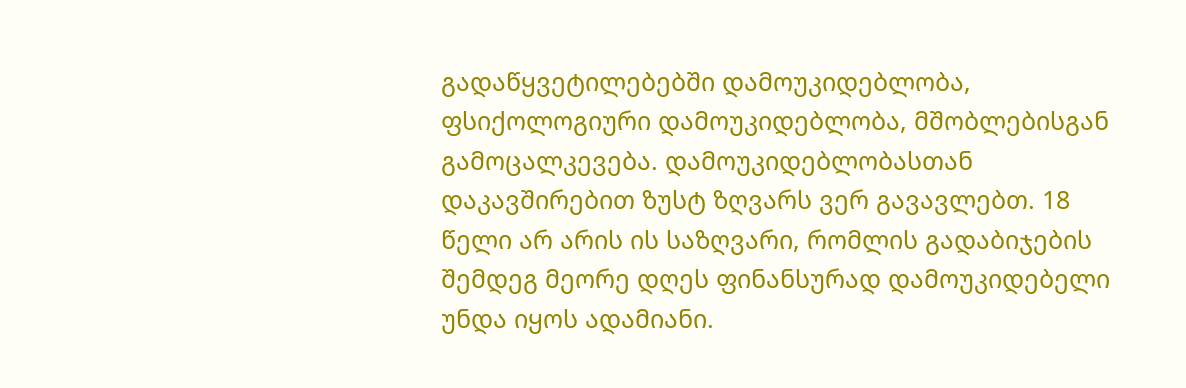გადაწყვეტილებებში დამოუკიდებლობა, ფსიქოლოგიური დამოუკიდებლობა, მშობლებისგან გამოცალკევება. დამოუკიდებლობასთან დაკავშირებით ზუსტ ზღვარს ვერ გავავლებთ. 18 წელი არ არის ის საზღვარი, რომლის გადაბიჯების შემდეგ მეორე დღეს ფინანსურად დამოუკიდებელი უნდა იყოს ადამიანი.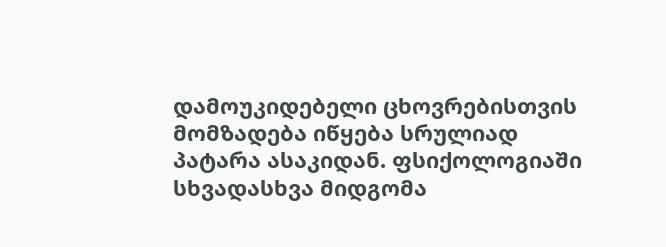დამოუკიდებელი ცხოვრებისთვის მომზადება იწყება სრულიად პატარა ასაკიდან. ფსიქოლოგიაში სხვადასხვა მიდგომა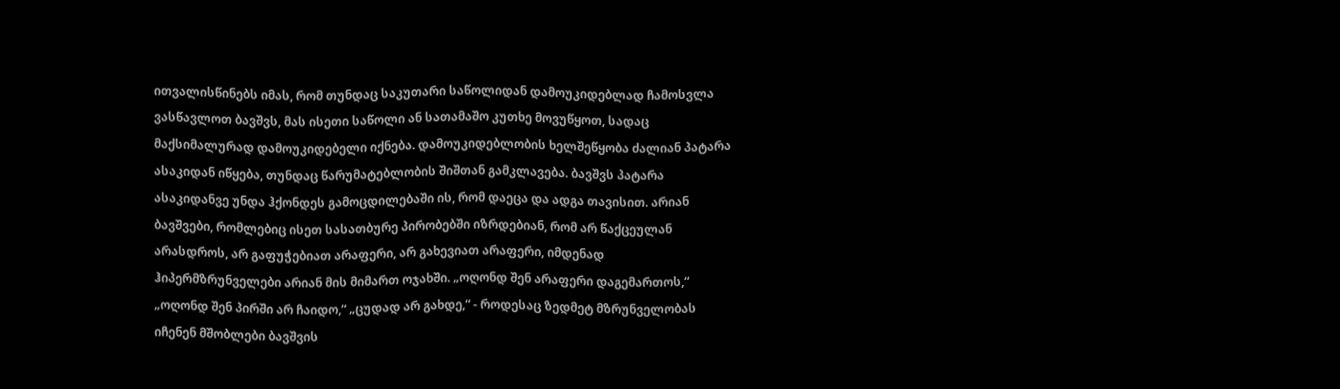ითვალისწინებს იმას, რომ თუნდაც საკუთარი საწოლიდან დამოუკიდებლად ჩამოსვლა ვასწავლოთ ბავშვს, მას ისეთი საწოლი ან სათამაშო კუთხე მოვუწყოთ, სადაც მაქსიმალურად დამოუკიდებელი იქნება. დამოუკიდებლობის ხელშეწყობა ძალიან პატარა ასაკიდან იწყება, თუნდაც წარუმატებლობის შიშთან გამკლავება. ბავშვს პატარა ასაკიდანვე უნდა ჰქონდეს გამოცდილებაში ის, რომ დაეცა და ადგა თავისით. არიან ბავშვები, რომლებიც ისეთ სასათბურე პირობებში იზრდებიან, რომ არ წაქცეულან არასდროს, არ გაფუჭებიათ არაფერი, არ გახევიათ არაფერი, იმდენად ჰიპერმზრუნველები არიან მის მიმართ ოჯახში. „ოღონდ შენ არაფერი დაგემართოს,“ „ოღონდ შენ პირში არ ჩაიდო,“ „ცუდად არ გახდე,“ - როდესაც ზედმეტ მზრუნველობას იჩენენ მშობლები ბავშვის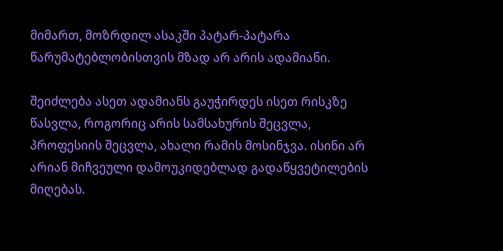მიმართ, მოზრდილ ასაკში პატარ-პატარა წარუმატებლობისთვის მზად არ არის ადამიანი.

შეიძლება ასეთ ადამიანს გაუჭირდეს ისეთ რისკზე წასვლა, როგორიც არის სამსახურის შეცვლა, პროფესიის შეცვლა, ახალი რამის მოსინჯვა. ისინი არ არიან მიჩვეული დამოუკიდებლად გადაწყვეტილების მიღებას.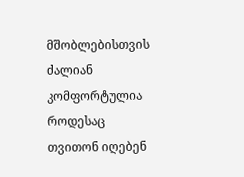მშობლებისთვის ძალიან კომფორტულია როდესაც თვითონ იღებენ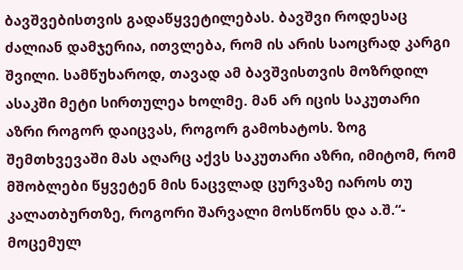ბავშვებისთვის გადაწყვეტილებას. ბავშვი როდესაც ძალიან დამჯერია, ითვლება, რომ ის არის საოცრად კარგი შვილი. სამწუხაროდ, თავად ამ ბავშვისთვის მოზრდილ ასაკში მეტი სირთულეა ხოლმე. მან არ იცის საკუთარი აზრი როგორ დაიცვას, როგორ გამოხატოს. ზოგ შემთხვევაში მას აღარც აქვს საკუთარი აზრი, იმიტომ, რომ მშობლები წყვეტენ მის ნაცვლად ცურვაზე იაროს თუ კალათბურთზე, როგორი შარვალი მოსწონს და ა.შ.“- მოცემულ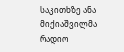საკითხზე ანა მიქიაშვილმა რადიო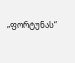„ფორტუნას“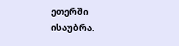ეთერში ისაუბრა.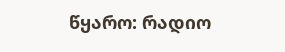წყარო: რადიო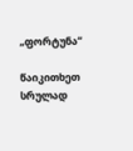„ფორტუნა“

წაიკითხეთ სრულად